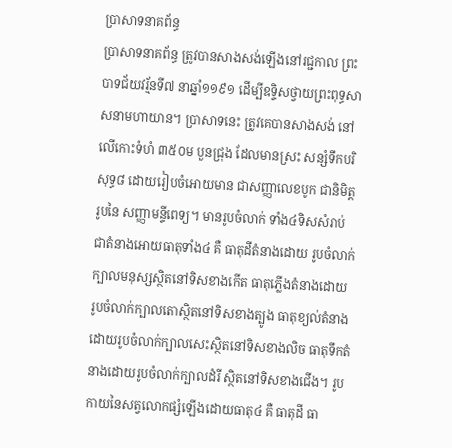ប្រាសាទនាគព័ន្ធ
ប្រាសាទនាគព័ន្ធ ត្រូវបានសាងសង់ឡើងនៅរជ្ជកាល ព្រះបាទជ័យវរ្ម័នទី៧ នាឆ្នាំ១១៩១ ដើម្បីឧទ្ទិសថ្វាយព្រះពុទ្ធសាសនាមហាយាន។ ប្រាសាទនេះ ត្រូវគេបានសាងសង់ នៅលើកោះទំហំ ៣៥០ម បួនជ្រុង ដែលមានស្រះ សន្សំទឹកបរិសុទ្ធ៨ ដោយរៀបចំអោយមាន ជាសញ្ញាលេខបូក ជានិមិត្ដរូបនៃ សញ្ញាមន្ទីពេទ្យ។ មានរូបចំលាក់ ទាំង៤ទិសសំរាប់ជាតំនាងអោយធាតុទាំង៤ គឺ ធាតុដីតំនាងដោយ រូបចំលាក់ក្បាលមនុស្សស្ថិតនៅទិសខាងកើត ធាតុភ្លើងតំនាងដោយ រូបចំលាក់ក្បាលតោស្ថិតនៅទិសខាងត្បូង ធាតុខ្យល់តំនាងដោយរូបចំលាក់ក្បាលសេះស្ថិតនៅទិសខាងលិច ធាតុទឹកតំនាងដោយរូបចំលាក់ក្បាលដំរី ស្ថិតនៅទិសខាងជើង។ រូបកាយនៃសត្វលោកផ្សំឡើងដោយធាតុ៤ គឺ ធាតុដី ធា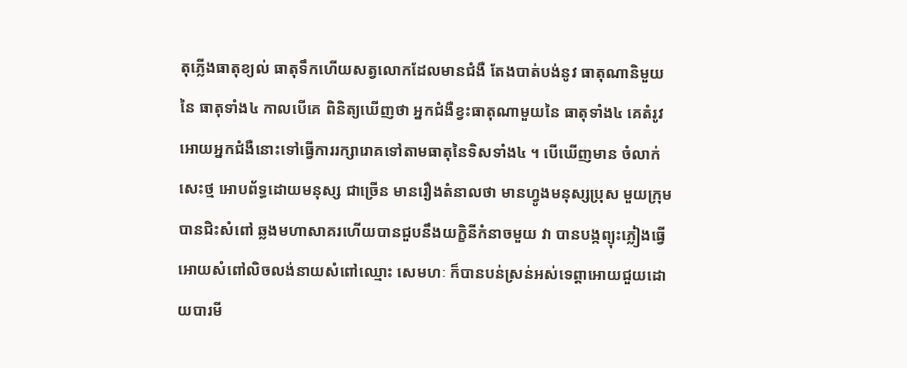តុភ្លើងធាតុខ្យល់ ធាតុទឹកហើយសត្វលោកដែលមានជំងឺ តែងបាត់បង់នូវ ធាតុណានិមួយនៃ ធាតុទាំង៤ កាលបើគេ ពិនិត្យឃើញថា អ្នកជំងឺខ្វះធាតុណាមួយនៃ ធាតុទាំង៤ គេតំរូវអោយអ្នកជំងឺនោះទៅធ្វើការរក្សារោគទៅតាមធាតុនៃទិសទាំង៤ ។ បើឃើញមាន ចំលាក់សេះថ្ម អោបព័ទ្ធដោយមនុស្ស ជាច្រើន មានរឿងតំនាលថា មានហ្វូងមនុស្សប្រុស មួយក្រុមបានជិះសំពៅ ឆ្លងមហាសាគរហើយបានជួបនឹងយក្ខិនីកំនាចមួយ វា បានបង្កព្យុះភ្លៀងធ្វើអោយសំពៅលិចលង់នាយសំពៅឈ្មោះ សេមហៈ ក៏បានបន់ស្រន់អស់ទេព្ដាអោយជួយដោយបារមី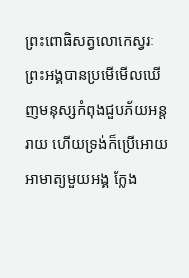ព្រះពោធិសត្វលោកេស្វរៈ ព្រះអង្គបានប្រមើមើលឃើញមនុស្សកំពុងជួបភ័យអន្ដរាយ ហើយទ្រង់ក៏ប្រើអោយអាមាត្យមួយអង្គ ក្លែង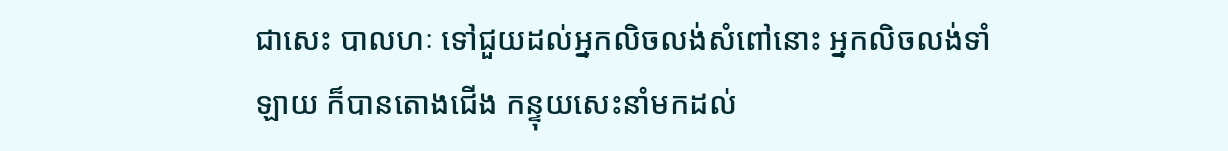ជាសេះ បាលហៈ ទៅជួយដល់អ្នកលិចលង់សំពៅនោះ អ្នកលិចលង់ទាំឡាយ ក៏បានតោងជើង កន្ទុយសេះនាំមកដល់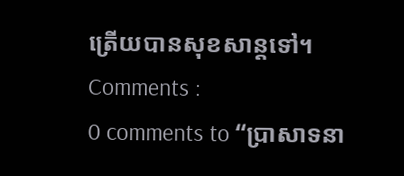ត្រើយបានសុខសាន្ដទៅ។
Comments :
0 comments to “ប្រាសាទនា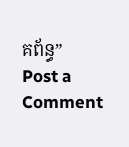គព័ន្ធ”
Post a Comment